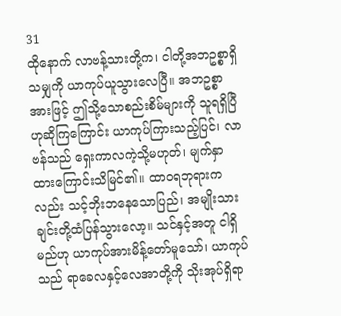31
ထိုနောက် လာဗန့်သားတို့က၊ ငါတို့အဘဥစ္စာရှိသမျှကို ယာကုပ်ယူသွားလေပြီ။ အဘဥစ္စာအားဖြင့် ဤသို့သောစည်းစိမ်များကို သူရရှိပြီဟုဆိုကြကြောင်း ယာကုပ်ကြားသည့်ပြင်၊ လာဗန်သည် ရှေးကာလကဲ့သို့မဟုတ်၊ မျက်နှာထားကြောင်းသိမြင်၏။ ထာ၀ရဘုရားကလည်း သင့်ဘိုးဘနေသောပြည်၊ အမျိုးသားချင်းတို့ထံပြန်သွားလော့။ သင်နှင့်အတူ ငါရှိမည်ဟု ယာကုပ်အားမိန့်တော်မူသော်၊ ယာကုပ်သည် ရာခေလနှင့်လေအာတို့ကို သိုးအုပ်ရှိရာ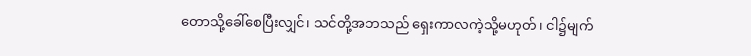တောသို့ခေါ်စေပြီးလျှင်၊ သင်တို့အဘသည် ရှေးကာလကဲ့သို့မဟုတ်၊ ငါ၌မျက်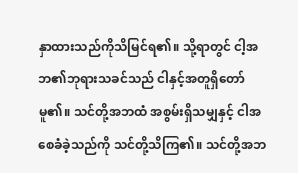နှာထားသည်ကိုသိမြင်ရ၏။ သို့ရာတွင် ငါ့အဘ၏ဘုရားသခင်သည် ငါနှင့်အတူရှိတော်မူ၏။ သင်တို့အဘထံ အစွမ်းရှိသမျှနှင့် ငါအစေခံခဲ့သည်ကို သင်တို့သိကြ၏။ သင်တို့အဘ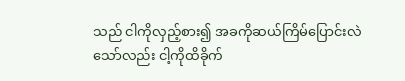သည် ငါကိုလှည့်စား၍ အခကိုဆယ်ကြိမ်ပြောင်းလဲသော်လည်း ငါ့ကိုထိခိုက်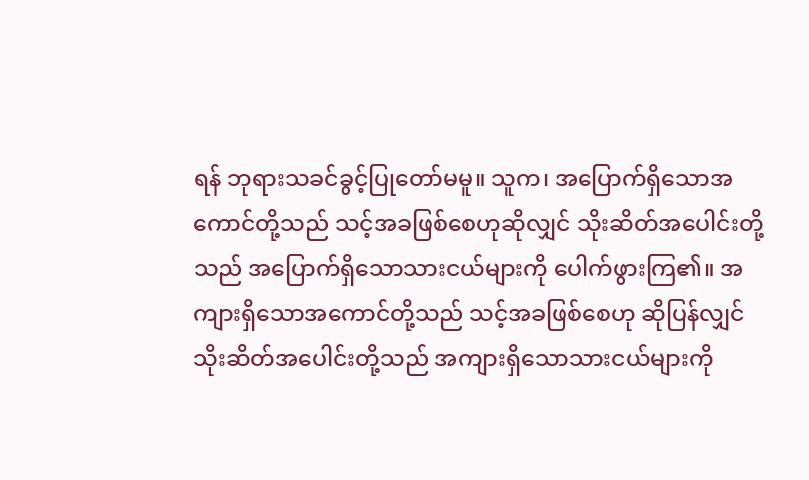ရန် ဘုရားသခင်ခွင့်ပြုတော်မမူ။ သူက၊ အပြောက်ရှိသောအကောင်တို့သည် သင့်အခဖြစ်စေဟုဆိုလျှင် သိုးဆိတ်အပေါင်းတို့သည် အပြောက်ရှိသောသားငယ်များကို ပေါက်ဖွားကြ၏။ အကျားရှိသောအကောင်တို့သည် သင့်အခဖြစ်စေဟု ဆိုပြန်လျှင် သိုးဆိတ်အပေါင်းတို့သည် အကျားရှိသောသားငယ်များကို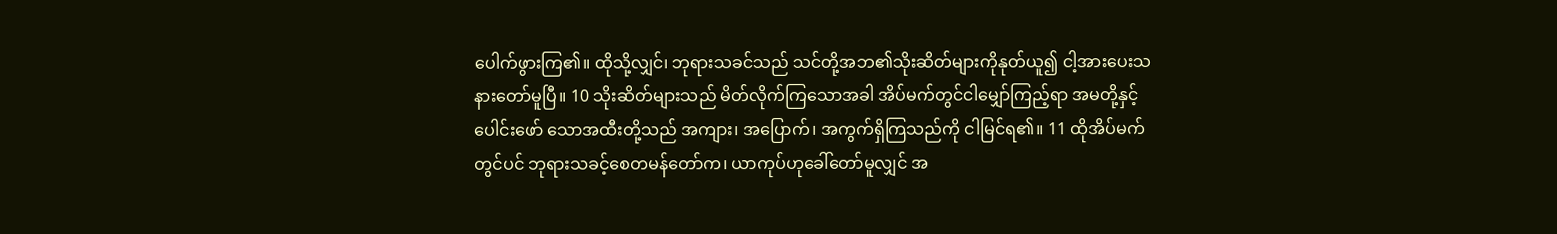ပေါက်ဖွားကြ၏။ ထိုသို့လျှင်၊ ဘုရားသခင်သည် သင်တို့အဘ၏သိုးဆိတ်များကိုနုတ်ယူ၍ ငါ့အားပေးသနားတော်မူပြီ။ 10 သိုးဆိတ်များသည် မိတ်လိုက်ကြသောအခါ အိပ်မက်တွင်ငါမျှော်ကြည့်ရာ အမတို့နှင့်ပေါင်းဖော် သောအထီးတို့သည် အကျား၊ အပြောက်၊ အကွက်ရှိကြသည်ကို ငါမြင်ရ၏။ 11 ထိုအိပ်မက်တွင်ပင် ဘုရားသခင့်စေတမန်တော်က၊ ယာကုပ်ဟုခေါ်တော်မူလျှင် အ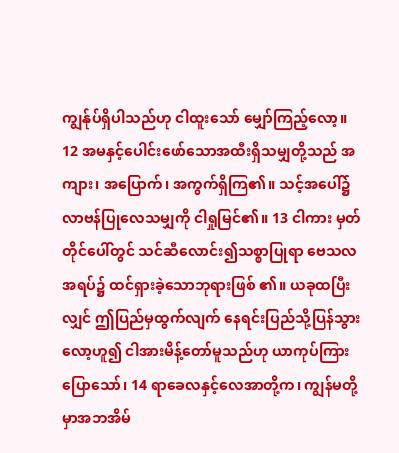ကျွန်ုပ်ရှိပါသည်ဟု ငါထူးသော် မျှော်ကြည့်လော့။ 12 အမနှင့်ပေါင်းဖော်သောအထီးရှိသမျှတို့သည် အကျား၊ အပြောက်၊ အကွက်ရှိကြ၏။ သင့်အပေါ်၌ လာဗန်ပြုလေသမျှကို ငါရှုမြင်၏။ 13 ငါကား မှတ်တိုင်ပေါ်တွင် သင်ဆီလောင်း၍သစ္စာပြုရာ ဗေသလအရပ်၌ ထင်ရှားခဲ့သောဘုရားဖြစ် ၏။ ယခုထပြီးလျှင် ဤပြည်မှထွက်လျက် နေရင်းပြည်သို့ပြန်သွားလော့ဟူ၍ ငါအားမိန့်တော်မူသည်ဟု ယာကုပ်ကြားပြောသော်၊ 14 ရာခေလနှင့်လေအာတို့က၊ ကျွန်မတို့မှာအဘအိမ်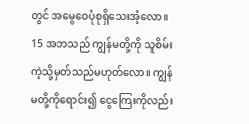တွင် အမွေဝေပုံစုရှိသေးအံ့လော။ 15 အဘသည် ကျွန်မတို့ကို သူစိမ်းကဲ့သို့မှတ်သည်မဟုတ်လော။ ကျွန်မတို့ကိုရောင်း၍ ငွေကြေးကိုလည်း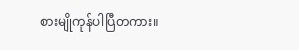စားမျိုကုန်ပါပြီတကား။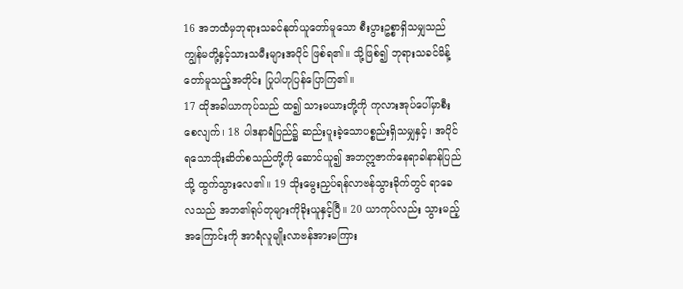16 အဘထံမှဘုရားသခင်နုတ်ယူတော်မူသော စီးပွားဥစ္စာရှိသမျှသည် ကျွန်မတို့နှင့်သားသမီးများအပိုင် ဖြစ်ရ၏။ သို့ဖြစ်၍ ဘုရားသခင်မိန့်တော်မူသည့်အတိုင်း ပြုပါဟုပြန်ပြောကြ၏။
17 ထိုအခါယာကုပ်သည် ထ၍ သားမယားတို့ကို ကုလားအုပ်ပေါ်မှာစီးစေလျက်၊ 18 ပါဒနာရံပြည်၌ ဆည်းပူးခဲ့သောပစ္စည်းရှိသမျှနှင့်၊ အပိုင်ရသောသိုးဆိတ်စသည်တို့ကို ဆောင်ယူ၍ အဘဣဇာက်နေရာခါနာန်ပြည်သို့ ထွက်သွားလေ၏။ 19 သိုးမွေးညှပ်ရန်လာဗန်သွားခိုက်တွင် ရာခေလသည် အဘ၏ရုပ်တုများကိုခိုးယူနှင့်ပြီ။ 20 ယာကုပ်လည်း သွားမည့်အကြောင်းကို အာရံလူမျိုးလာဗန်အားမကြား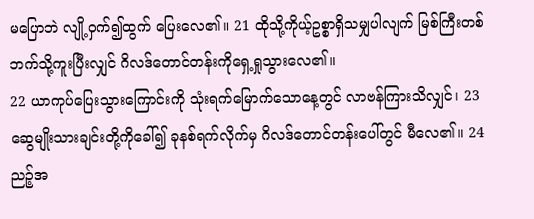မပြောဘဲ လျို့ဝှက်၍ထွက် ပြေးလေ၏။ 21 ထိုသို့ကိုယ့်ဥစ္စာရှိသမျှပါလျက် မြစ်ကြီးတစ်ဘက်သို့ကူးပြီးလျှင် ဂိလဒ်တောင်တန်းကိုရှေ့ရှုသွားလေ၏။
22 ယာကုပ်ပြေးသွားကြောင်းကို သုံးရက်မြောက်သောနေ့တွင် လာဗန်ကြားသိလျှင်၊ 23 ဆွေမျိုးသားချင်းတို့ကိုခေါ်၍ ခုနစ်ရက်လိုက်မှ ဂိလဒ်တောင်တန်းပေါ်တွင် မီလေ၏။ 24 ညဉ့်အ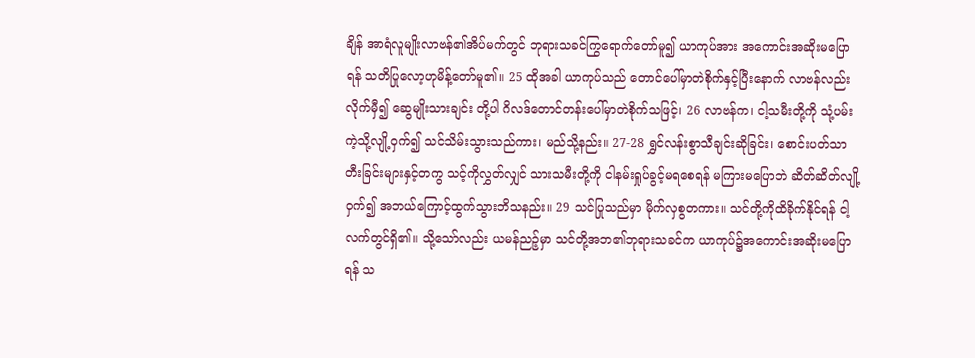ချိန် အာရံလူမျိုးလာဗန်၏အိပ်မက်တွင် ဘုရားသခင်ကြွရောက်တော်မူ၍ ယာကုပ်အား အကောင်းအဆိုးမပြောရန် သတိပြုလော့ဟုမိန့်တော်မူ၏။ 25 ထိုအခါ ယာကုပ်သည် တောင်ပေါ်မှာတဲစိုက်နှင့်ပြီးနောက် လာဗန်လည်းလိုက်မှီ၍ ဆွေမျိုးသားချင်း တို့ပါ ဂိလဒ်တောင်တန်းပေါ်မှာတဲစိုက်သဖြင့်၊ 26 လာဗန်က၊ ငါ့သမီးတို့ကို သုံ့ပမ်းကဲ့သို့လျို့ဝှက်၍ သင်သိမ်းသွားသည်ကား၊ မည်သို့နည်း။ 27-28 ရွှင်လန်းစွာသီချင်းဆိုခြင်း၊ စောင်းပတ်သာတီးခြင်းများနှင့်တကွ သင့်ကိုလွှတ်လျှင် သားသမီးတို့ကို ငါနမ်းရှုပ်ခွင့်မရစေရန် မကြားမပြောဘဲ ဆိတ်ဆိတ်လျို့ဝှက်၍ အဘယ်ကြောင့်ထွက်သွားဘိသနည်း။ 29 သင်ပြုသည်မှာ မိုက်လှစွတကား။ သင်တို့ကိုထိခိုက်နိုင်ရန် ငါ့လက်တွင်ရှိ၏။ သို့သော်လည်း ယမန်ညဉ့်မှာ သင်တို့အဘ၏ဘုရားသခင်က ယာကုပ်၌အကောင်းအဆိုးမပြောရန် သ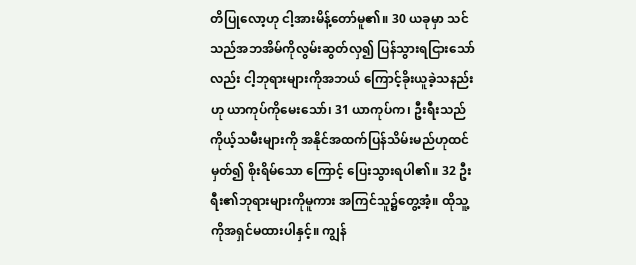တိပြုလော့ဟု ငါ့အားမိန့်တော်မူ၏။ 30 ယခုမှာ သင်သည်အဘအိမ်ကိုလွမ်းဆွတ်လှ၍ ပြန်သွားရငြားသော်လည်း ငါ့ဘုရားများကိုအဘယ် ကြောင့်ခိုးယူခဲ့သနည်းဟု ယာကုပ်ကိုမေးသော်၊ 31 ယာကုပ်က၊ ဦးရီးသည် ကိုယ့်သမီးများကို အနိုင်အထက်ပြန်သိမ်းမည်ဟုထင်မှတ်၍ စိုးရိမ်သော ကြောင့် ပြေးသွားရပါ၏။ 32 ဦးရီး၏ဘုရားများကိုမူကား အကြင်သူ၌တွေ့အံ့။ ထိုသူ့ကိုအရှင်မထားပါနှင့်။ ကျွန်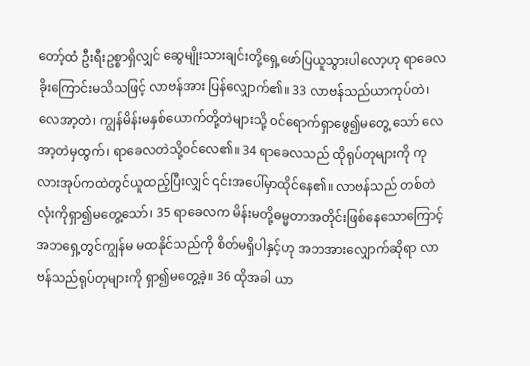တော့်ထံ ဦးရီးဥစ္စာရှိလျှင် ဆွေမျိုးသားချင်းတို့ရှေ့ဖော်ပြယူသွားပါလော့ဟု ရာခေလခိုးကြောင်းမသိသဖြင့် လာဗန်အား ပြန်လျှောက်၏။ 33 လာဗန်သည်ယာကုပ်တဲ၊ လေအာ့တဲ၊ ကျွန်မိန်းမနှစ်ယောက်တို့တဲများသို့ ၀င်ရောက်ရှာဖွေ၍မတွေ့ သော် လေအာ့တဲမှထွက်၊ ရာခေလတဲသို့၀င်လေ၏။ 34 ရာခေလသည် ထိုရုပ်တုများကို ကုလားအုပ်ကထဲတွင်ယူထည့်ပြီးလျှင် ၎င်းအပေါ်မှာထိုင်နေ၏။ လာဗန်သည် တစ်တဲလုံးကိုရှာ၍မတွေ့သော်၊ 35 ရာခေလက မိန်းမတို့ဓမ္မတာအတိုင်းဖြစ်နေသောကြောင့် အဘရှေ့တွင်ကျွန်မ မထနိုင်သည်ကို စိတ်မရှိပါနှင့်ဟု အဘအားလျှောက်ဆိုရာ လာဗန်သည်ရုပ်တုများကို ရှာ၍မတွေ့ခဲ့။ 36 ထိုအခါ ယာ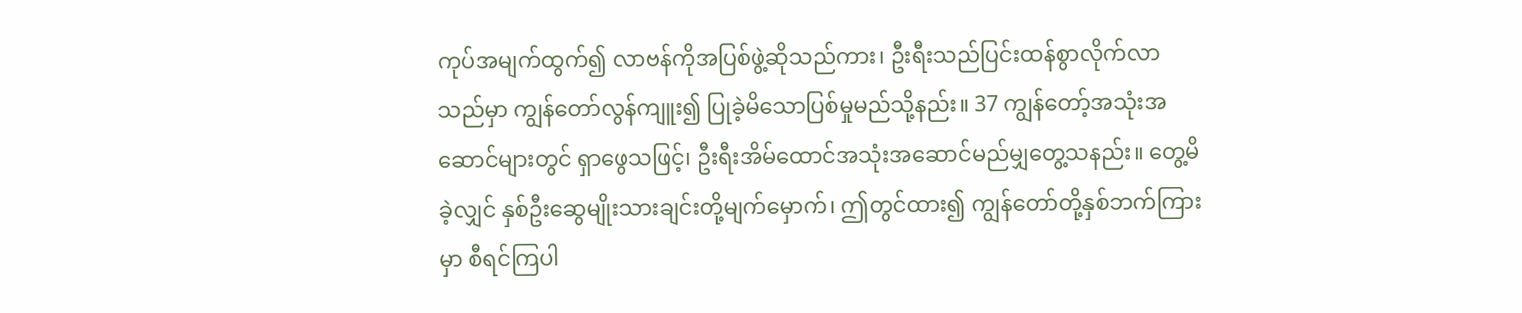ကုပ်အမျက်ထွက်၍ လာဗန်ကိုအပြစ်ဖွဲ့ဆိုသည်ကား၊ ဦးရီးသည်ပြင်းထန်စွာလိုက်လာ သည်မှာ ကျွန်တော်လွန်ကျူး၍ ပြုခဲ့မိသောပြစ်မှုမည်သို့နည်း။ 37 ကျွန်တော့်အသုံးအဆောင်များတွင် ရှာဖွေသဖြင့်၊ ဦးရီးအိမ်ထောင်အသုံးအဆောင်မည်မျှတွေ့သနည်း။ တွေ့မိခဲ့လျှင် နှစ်ဦးဆွေမျိုးသားချင်းတို့မျက်မှောက်၊ ဤတွင်ထား၍ ကျွန်တော်တို့နှစ်ဘက်ကြားမှာ စီရင်ကြပါ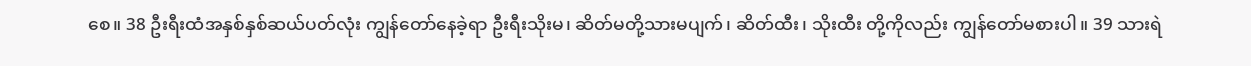စေ။ 38 ဦးရီးထံအနှစ်နှစ်ဆယ်ပတ်လုံး ကျွန်တော်နေခဲ့ရာ ဦးရီးသိုးမ၊ ဆိတ်မတို့သားမပျက်၊ ဆိတ်ထီး၊ သိုးထီး တို့ကိုလည်း ကျွန်တော်မစားပါ။ 39 သားရဲ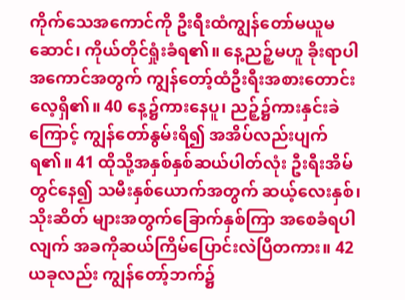ကိုက်သေအကောင်ကို ဦးရီးထံကျွန်တော်မယူမဆောင်၊ ကိုယ်တိုင်ရှုံးခံရ၏။ နေ့ညဉ့်မဟူ ခိုးရာပါအကောင်အတွက် ကျွန်တော့်ထံဦးရီးအစားတောင်းလေ့ရှိ၏။ 40 နေ့၌ကားနေပူ၊ ညဉ့်၌ကားနှင်းခဲကြောင့် ကျွန်တော်နွမ်းရိ၍ အအိပ်လည်းပျက်ရ၏။ 41 ထိုသို့အနှစ်နှစ်ဆယ်ပါတ်လုံး ဦးရီးအိမ်တွင်နေ၍ သမီးနှစ်ယောက်အတွက် ဆယ့်လေးနှစ်၊ သိုးဆိတ် များအတွက်ခြောက်နှစ်ကြာ အစေခံရပါလျက် အခကိုဆယ်ကြိမ်ပြောင်းလဲပြီတကား။ 42 ယခုလည်း ကျွန်တော့်ဘက်၌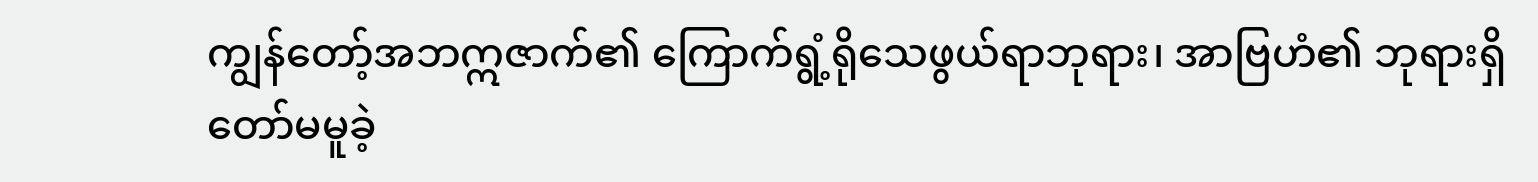ကျွန်တော့်အဘဣဇာက်၏ ကြောက်ရွံ့ရိုသေဖွယ်ရာဘုရား၊ အာဗြဟံ၏ ဘုရားရှိတော်မမူခဲ့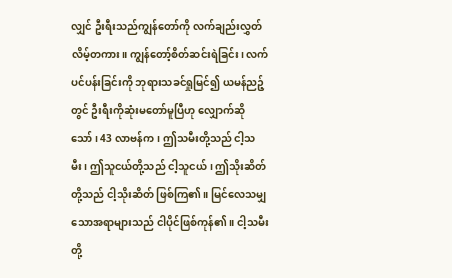လျှင် ဦးရီးသည်ကျွန်တော်ကို လက်ချည်းလွှတ်လိမ့်တကား။ ကျွန်တော့်စိတ်ဆင်းရဲခြင်း၊ လက်ပင်ပန်းခြင်းကို ဘုရားသခင်ရှုမြင်၍ ယမန်ညဉ့်တွင် ဦးရီးကိုဆုံးမတော်မူပြီဟု လျှောက်ဆိုသော်၊ 43 လာဗန်က၊ ဤသမီးတို့သည် ငါ့သမီး၊ ဤသူငယ်တို့သည် ငါ့သူငယ်၊ ဤသိုးဆိတ်တို့သည် ငါ့သိုးဆိတ် ဖြစ်ကြ၏။ မြင်လေသမျှသောအရာများသည် ငါပိုင်ဖြစ်ကုန်၏။ ငါ့သမီးတို့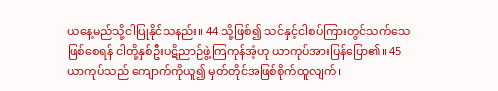ယနေ့မည်သို့ငါပြုနိုင်သနည်း။ 44 သို့ဖြစ်၍ သင်နှင့်ငါစပ်ကြားတွင်သက်သေဖြစ်စေရန် ငါတို့နှစ်ဦးပဋိညာဉ်ဖွဲ့ကြကုန်အံ့ဟု ယာကုပ်အားပြန်ပြော၏။ 45 ယာကုပ်သည် ကျောက်ကိုယူ၍ မှတ်တိုင်အဖြစ်စိုက်ထူလျက်၊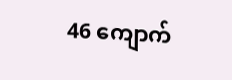46 ကျောက်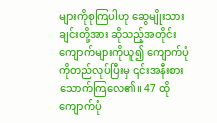များကိုစုကြပါဟု ဆွေမျိုးသားချင်းတို့အား ဆိုသည့်အတိုင်း ကျောက်များကိုယူ၍ ကျောက်ပုံကိုတည်လုပ်ပြီးမှ ၎င်းအနီးစားသောက်ကြလေ၏။ 47 ထိုကျောက်ပုံ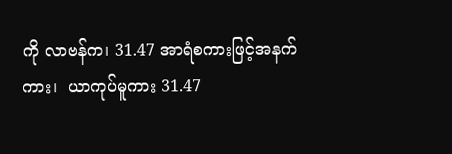ကို လာဗန်က၊ 31.47 အာရံစကားဖြင့်အနက်ကား၊  ယာကုပ်မူကား 31.47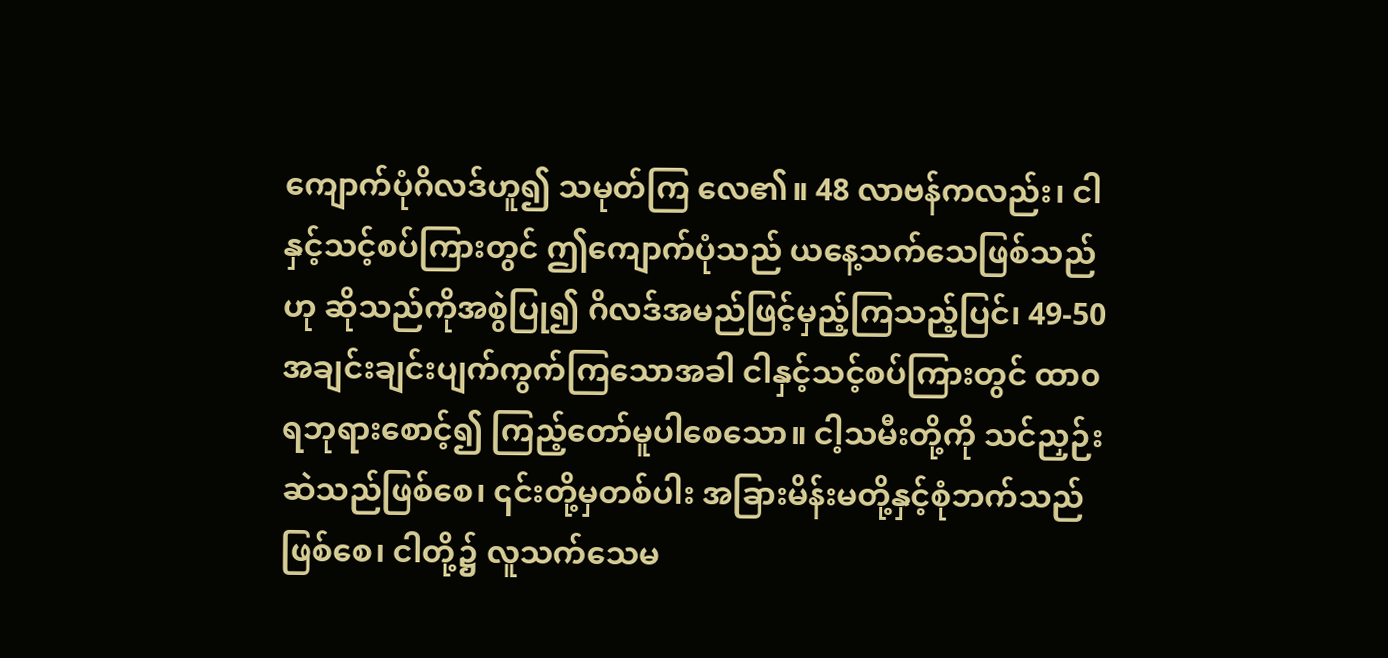ကျောက်ပုံဂိလဒ်ဟူ၍ သမုတ်ကြ လေ၏။ 48 လာဗန်ကလည်း၊ ငါနှင့်သင့်စပ်ကြားတွင် ဤကျောက်ပုံသည် ယနေ့သက်သေဖြစ်သည်ဟု ဆိုသည်ကိုအစွဲပြု၍ ဂိလဒ်အမည်ဖြင့်မှည့်ကြသည့်ပြင်၊ 49-50 အချင်းချင်းပျက်ကွက်ကြသောအခါ ငါနှင့်သင့်စပ်ကြားတွင် ထာ၀ရဘုရားစောင့်၍ ကြည့်တော်မူပါစေသော။ ငါ့သမီးတို့ကို သင်ညှဉ်းဆဲသည်ဖြစ်စေ၊ ၎င်းတို့မှတစ်ပါး အခြားမိန်းမတို့နှင့်စုံဘက်သည်ဖြစ်စေ၊ ငါတို့၌ လူသက်သေမ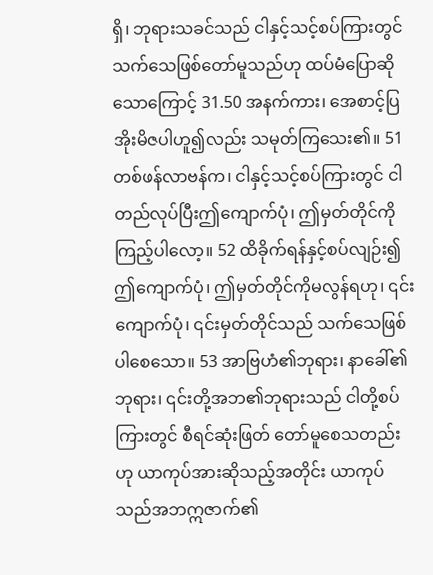ရှိ၊ ဘုရားသခင်သည် ငါနှင့်သင့်စပ်ကြားတွင် သက်သေဖြစ်တော်မူသည်ဟု ထပ်မံပြောဆိုသောကြောင့် 31.50 အနက်ကား၊ အေစာင့်ပြအိုးမိဇပါဟူ၍လည်း သမုတ်ကြသေး၏။ 51 တစ်ဖန်လာဗန်က၊ ငါနှင့်သင့်စပ်ကြားတွင် ငါတည်လုပ်ပြီးဤကျောက်ပုံ၊ ဤမှတ်တိုင်ကို ကြည့်ပါလော့။ 52 ထိခိုက်ရန်နှင့်စပ်လျဉ်း၍ ဤကျောက်ပုံ၊ ဤမှတ်တိုင်ကိုမလွန်ရဟု၊ ၎င်းကျောက်ပုံ၊ ၎င်းမှတ်တိုင်သည် သက်သေဖြစ်ပါစေသော။ 53 အာဗြဟံ၏ဘုရား၊ နာခေါ်၏ဘုရား၊ ၎င်းတို့အဘ၏ဘုရားသည် ငါတို့စပ်ကြားတွင် စီရင်ဆုံးဖြတ် တော်မူစေသတည်းဟု ယာကုပ်အားဆိုသည့်အတိုင်း ယာကုပ်သည်အဘဣဇာက်၏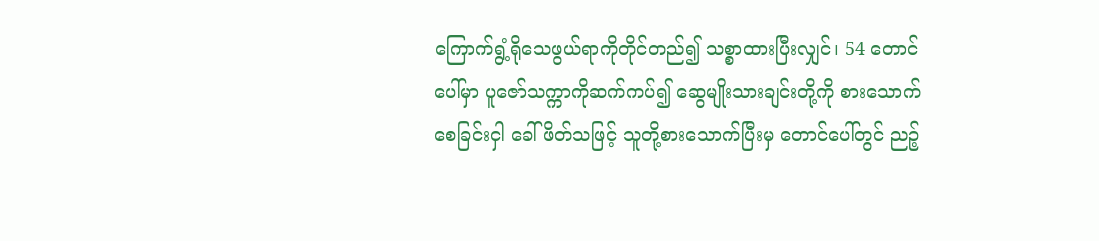ကြောက်ရွံ့ရိုသေဖွယ်ရာကိုတိုင်တည်၍ သစ္စာထားပြီးလျှင်၊ 54 တောင်ပေါ်မှာ ပူဇော်သက္ကာကိုဆက်ကပ်၍ ဆွေမျိုးသားချင်းတို့ကို စားသောက်စေခြင်းငှါ ခေါ်ဖိတ်သဖြင့် သူတို့စားသောက်ပြီးမှ တောင်ပေါ်တွင် ညဉ့်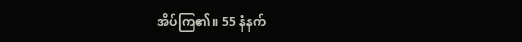အိပ်ကြ၏။ 55 နံနက်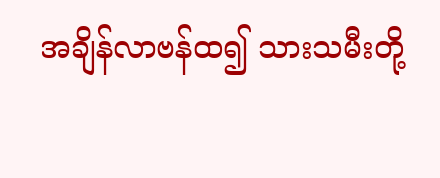အချိန်လာဗန်ထ၍ သားသမီးတို့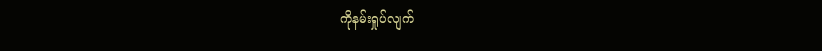ကိုနမ်းရှုပ်လျက်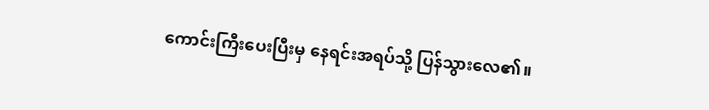ကောင်းကြီးပေးပြီးမှ နေရင်းအရပ်သို့ ပြန်သွားလေ၏။